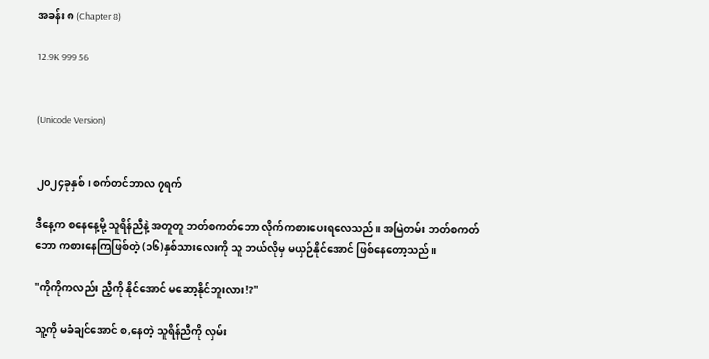အခန်း ၈ (Chapter 8)

12.9K 999 56


(Unicode Version)


၂၀၂၄ခုနှစ်၊ စက်တင်ဘာလ ၇ရက်

ဒီနေ့က စနေနေ့မို့ သူရိန်ညီနဲ့ အတူတူ ဘတ်စကတ်ဘော လိုက်ကစားပေးရလေသည်။ အမြဲတမ်း ဘတ်စကတ်ဘော ကစားနေကြဖြစ်တဲ့ (၁၆)နှစ်သားလေးကို သူ ဘယ်လိုမှ မယှဉ်နိုင်အောင် ဖြစ်နေတော့သည်။

"ကိုကိုကလည်း ညီ့ကို နိုင်အောင် မဆော့နိုင်ဘူးလား!?"

သူ့ကို မခံချင်အောင် စ,နေတဲ့ သူရိန်ညီကို လှမ်း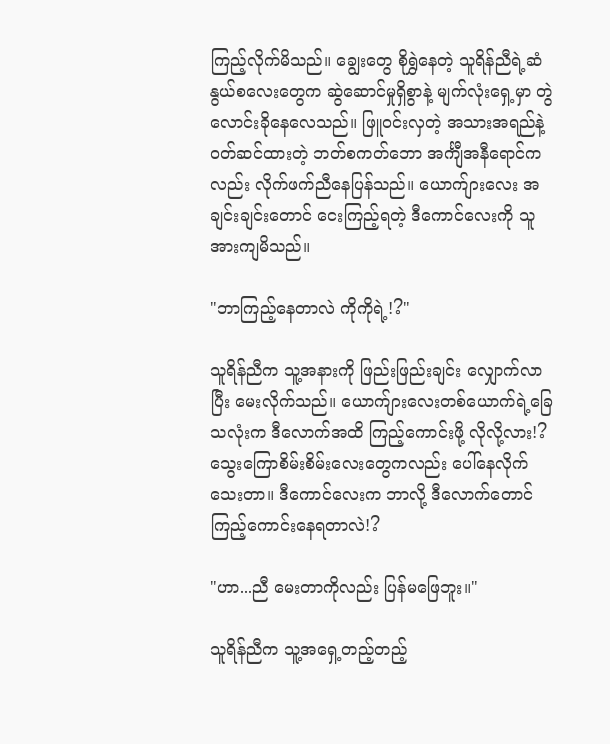ကြည့်လိုက်မိသည်။ ချွေးတွေ စိုရွှဲနေတဲ့ သူရိန်ညီရဲ့ဆံနွယ်စလေးတွေက ဆွဲဆောင်မှုရှိစွာနဲ့ မျက်လုံးရှေ့မှာ တွဲလောင်းခိုနေလေသည်။ ဖြူဝင်းလှတဲ့ အသားအ‌ရည်နဲ့ ၀တ်ဆင်ထားတဲ့ ဘတ်စကတ်ဘော အင်္ကျီအနီ‌ရောင်ကလည်း လိုက်ဖက်ညီနေပြန်သည်။ ယောက်ျားလေး အချင်းချင်းတောင် ငေးကြည့်ရတဲ့ ဒီကောင်လေးကို သူ အားကျမိသည်။

"ဘာကြည့်နေတာလဲ ကိုကိုရဲ့!?"

သူရိန်ညီက သူ့အနားကို ဖြည်းဖြည်းချင်း လျှောက်လာပြီး မေးလိုက်သည်။ ယောက်ျားလေးတစ်ယောက်ရဲ့ခြေသလုံးက ဒီလောက်အထိ ကြည့်ကောင်းဖို့ လိုလို့လား!? သွေးကြောစိမ်းစိမ်းလေးတွေကလည်း ပေါ်နေ‌လိုက်သေးတာ။ ဒီကောင်လေးက ဘာလို့ ဒီလောက်တောင် ကြည့်ကောင်းနေရတာလဲ!?

"ဟာ...ညီ မေးတာကိုလည်း ပြန်မဖြေဘူး။"

သူရိန်ညီက သူ့အရှေ့တည့်တည့်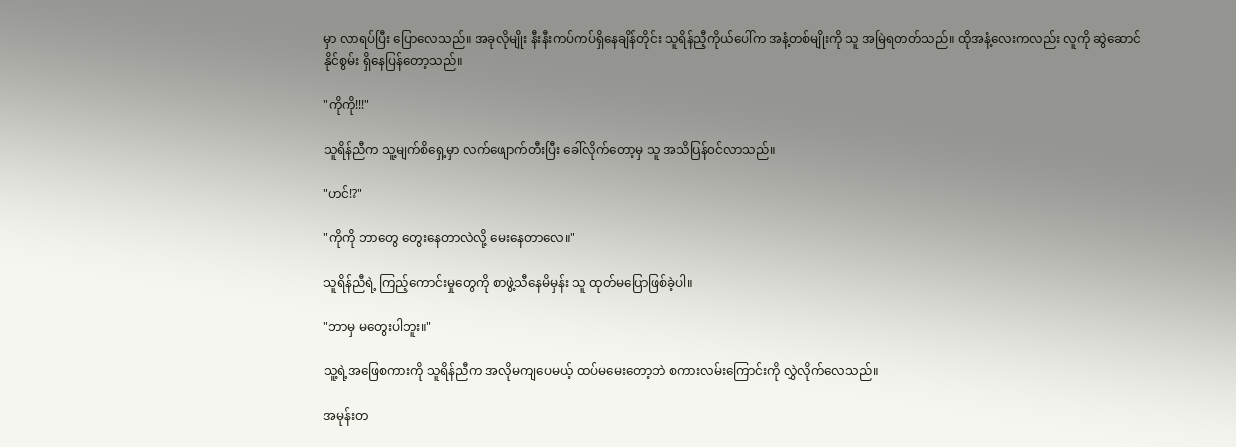မှာ လာရပ်ပြီး ပြောလေသည်။ အခုလိုမျိုး နီးနီးကပ်ကပ်ရှိနေချိန်တိုင်း သူရိန်ညီ့ကိုယ်ပေါ်က အနံ့တစ်မျိုးကို သူ အမြဲရတတ်သည်။ ထိုအနံ့လေးကလည်း လူကို ဆွဲဆောင်နိုင်စွမ်း ရှိနေပြန်တော့သည်။

"ကိုကို!!!"

သူရိန်ညီက သူ့မျက်စိရှေ့မှာ လက်ဖျောက်တီးပြီး ခေါ်လိုက်တော့မှ သူ အသိပြန်၀င်လာသည်။

"ဟင်!?"

"ကိုကို ဘာတွေ တွေးနေတာလဲလို့ မေးနေတာလေ။"

သူရိန်ညီရဲ့ ကြည့်ကောင်းမှုတွေကို စာဖွဲ့သီနေမိမှန်း သူ ထုတ်မပြောဖြစ်ခဲ့ပါ။

"ဘာမှ မတွေးပါဘူး။"

သူ့ရဲ့အဖြေစကားကို သူရိန်ညီက အလိုမကျပေမယ့် ထပ်မမေးတော့ဘဲ စကားလမ်းကြောင်းကို လွှဲလိုက်လေသည်။

အမုန်းတ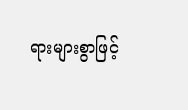ရားများစွာဖြင့်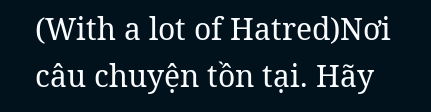(With a lot of Hatred)Nơi câu chuyện tồn tại. Hãy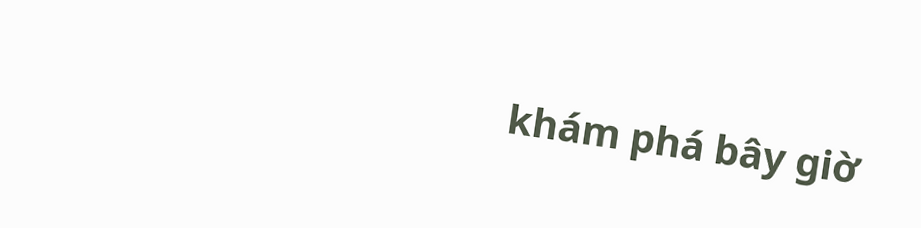khám phá bây giờ